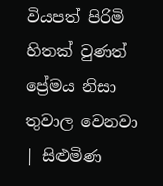වියපත් පිරිමි හිතක් වුණත් ප්‍රේමය නිසා තුවාල වෙනවා | සිළුමිණ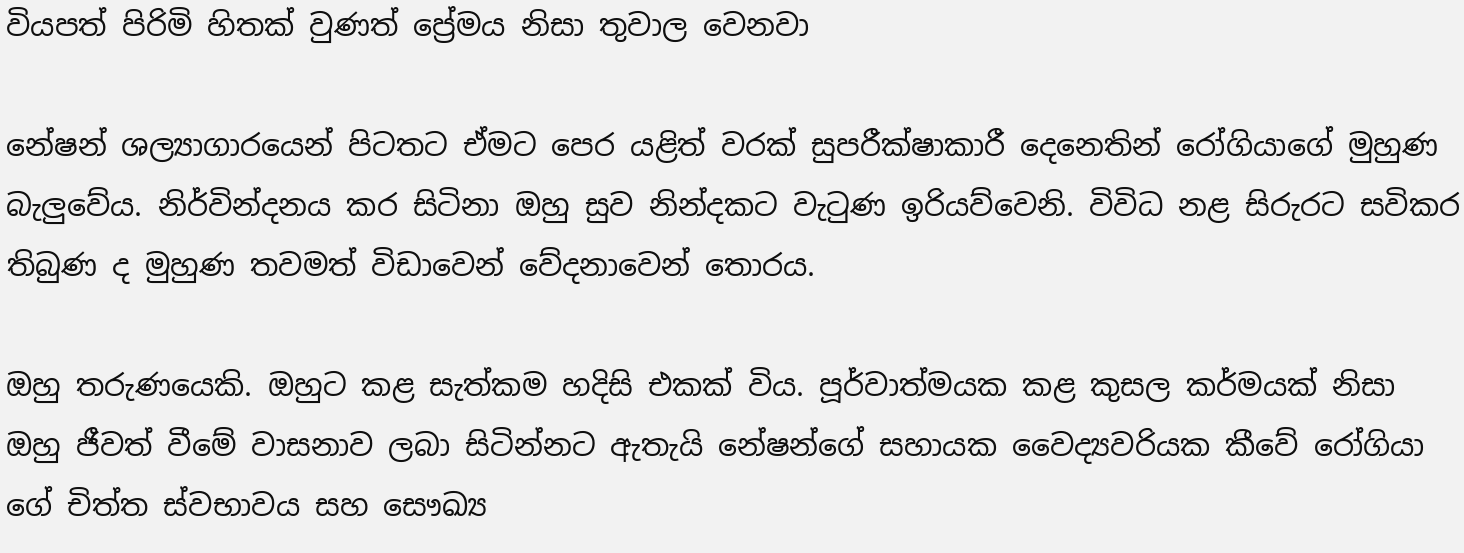වියපත් පිරිමි හිතක් වුණත් ප්‍රේමය නිසා තුවාල වෙනවා

නේෂන් ශල්‍යාගාරයෙන් පිටතට ඒමට පෙර යළිත් වරක් සුපරීක්ෂාකාරී දෙනෙතින් රෝගියාගේ මුහුණ බැලුවේය. නිර්වින්දනය කර සිටිනා ඔහු සුව නින්දකට වැටුණ ඉරියව්වෙනි. විවිධ නළ සිරුරට සවිකර තිබුණ ද මුහුණ තවමත් විඩාවෙන් වේදනාවෙන් තොරය.

ඔහු තරුණයෙකි. ඔහුට කළ සැත්කම හදිසි එකක් විය. පූර්වාත්මයක කළ කුසල කර්මයක් නිසා ඔහු ජීවත් වීමේ වාසනාව ලබා සිටින්නට ඇතැයි නේෂන්ගේ සහායක වෛද්‍යවරියක කීවේ රෝගියා ගේ චිත්ත ස්වභාවය සහ සෞඛ්‍ය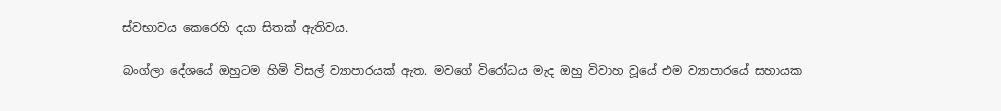ස්වභාවය කෙරෙහි දයා සිතක් ඇතිවය.

බංග්ලා දේශයේ ඔහුටම හිමි විසල් ව්‍යාපාරයක් ඇත. මවගේ විරෝධය මැද ඔහු විවාහ වූයේ එම ව්‍යාපාරයේ සහායක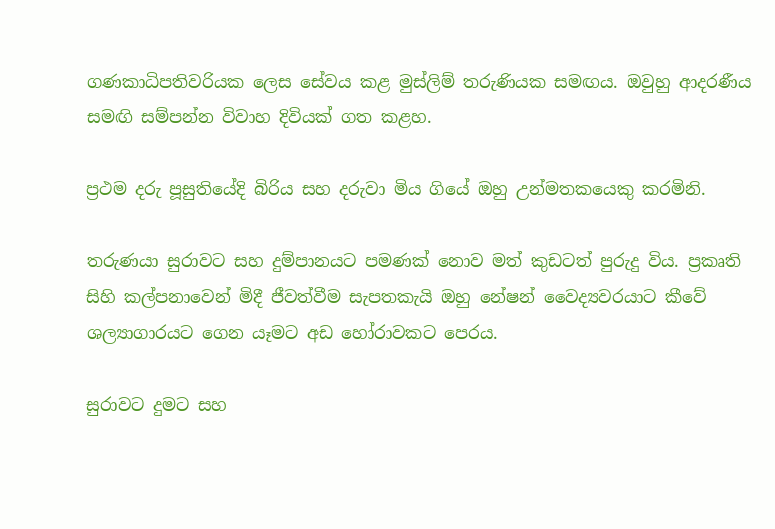ගණකාධිපතිවරියක ලෙස සේවය කළ මුස්ලිම් තරුණියක සමඟය. ඔවුහු ආදරණීය සමඟි සම්පන්න විවාහ දිවියක් ගත කළහ.

ප්‍රථම දරු පූසුතියේදි බිරිය සහ දරුවා මිය ගියේ ඔහු උන්මතකයෙකු කරමිනි.

තරුණයා සුරාවට සහ දුම්පානයට පමණක් නොව මත් කුඩටත් පුරුදු විය. ප්‍රකෘති සිහි කල්පනාවෙන් මිදී ජීවත්වීම සැපතකැයි ඔහු නේෂන් වෛද්‍යවරයාට කීවේ ශල්‍යාගාරයට ගෙන යෑමට අඩ හෝරාවකට පෙරය.

සුරාවට දුමට සහ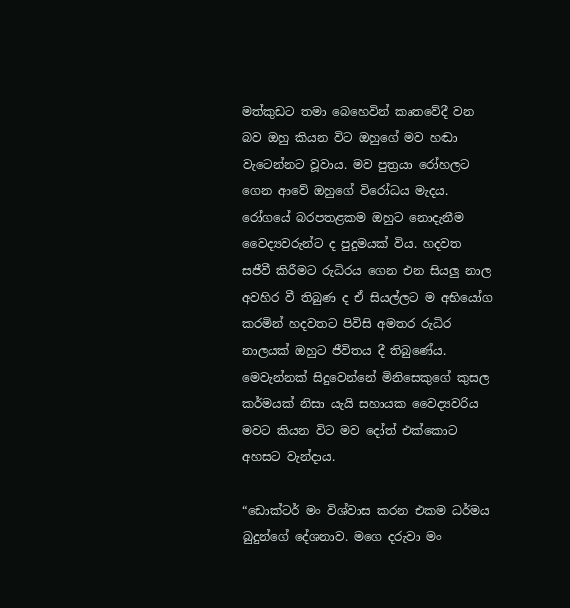මත්කුඩට තමා බෙහෙවින් කෘතවේදී වන බව ඔහු කියන විට ඔහුගේ මව හඬා වැටෙන්නට වූවාය. මව පුත්‍රයා රෝහලට ගෙන ආවේ ඔහුගේ විරෝධය මැදය. රෝගයේ බරපතළකම ඔහුට නොදැනීම වෛද්‍යවරුන්ට ද පුදුමයක් විය. හදවත සජීවී කිරීමට රුධිරය ගෙන එන සියලු නාල අවහිර වී තිබුණ ද ඒ සියල්ලට ම අභියෝග කරමින් හදවතට පිවිසි අමතර රුධිර නාලයක් ඔහුට ජීවිතය දී තිබුණේය. මෙවැන්නක් සිදුවෙන්නේ මිනිසෙකුගේ කුසල කර්මයක් නිසා යැයි සහායක වෛද්‍යවරිය මවට කියන විට මව දෝත් එක්කොට අහසට වැන්දාය.

“ඩොක්ටර් මං විශ්වාස කරන එකම ධර්මය බුදුන්ගේ දේශනාව. මගෙ දරුවා මං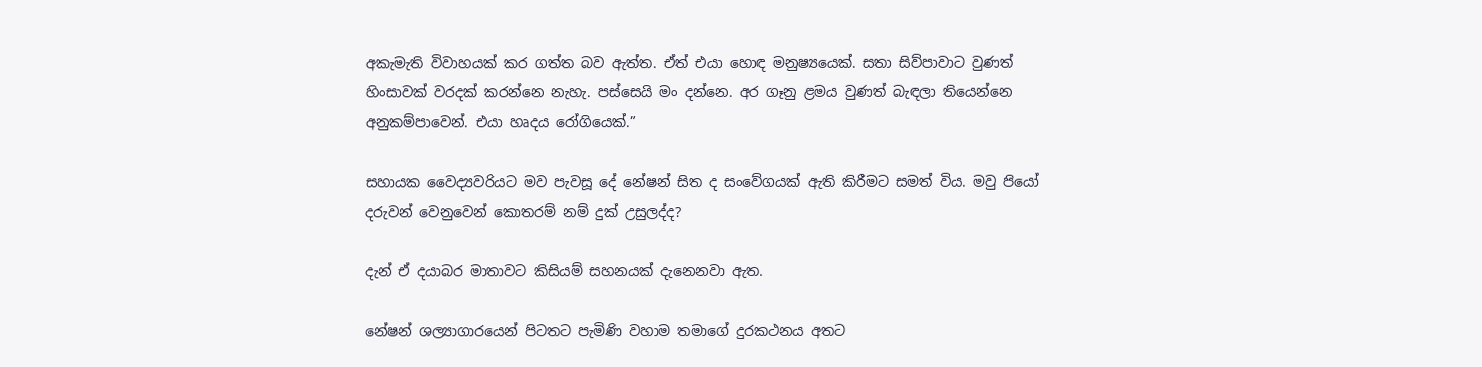අකැමැති විවාහයක් කර ගත්ත බව ඇත්ත. ඒත් එයා හොඳ මනුෂ්‍යයෙක්. සතා සිව්පාවාට වුණත් හිංසාවක් වරදක් කරන්නෙ නැහැ. පස්සෙයි මං දන්නෙ. අර ගෑනු ළමය වුණත් බැඳලා තියෙන්නෙ අනුකම්පාවෙන්. එයා හෘදය රෝගියෙක්.”

සහායක වෛද්‍යවරියට මව පැවසූ දේ නේෂන් සිත ද සංවේගයක් ඇති කිරීමට සමත් විය. මවු ප‍ියෝ දරුවන් වෙනුවෙන් කොතරම් නම් දුක් උසුලද්ද?

දැන් ඒ දයාබර මාතාවට කිසියම් සහනයක් දැනෙනවා ඇත.

නේෂන් ශල්‍යාගාරයෙන් පිටතට පැමිණි වහාම තමාගේ දුරකථනය අතට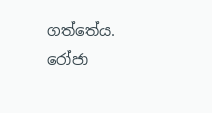ගත්තේය. රෝජා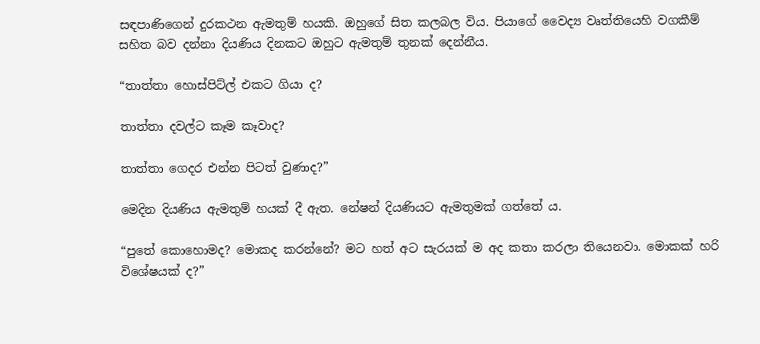සඳපාණිගෙන් දුරකථන ඇමතුම් හයකි. ඔහුගේ සිත කලබල විය. පියාගේ වෛද්‍ය වෘත්තියෙහි වගකීම් සහිත බව දන්නා දියණිය දිනකට ඔහුට ඇමතුම් තුනක් දෙන්නීය.

“තාත්තා හොස්පිට්ල් එකට ගියා ද?

තාත්තා දවල්ට කෑම කෑවාද?

තාත්තා ගෙදර එන්න පිටත් වුණාද?”

මෙදින දියණිය ඇමතුම් හයක් දී ඇත. නේෂන් දියණියට ඇමතුමක් ගත්තේ ය.

“පුතේ කොහොමද? මොකද කරන්නේ? මට හත් අට සැරයක් ම අද කතා කරලා තියෙනවා. මොකක් හරි විශේෂයක් ද?”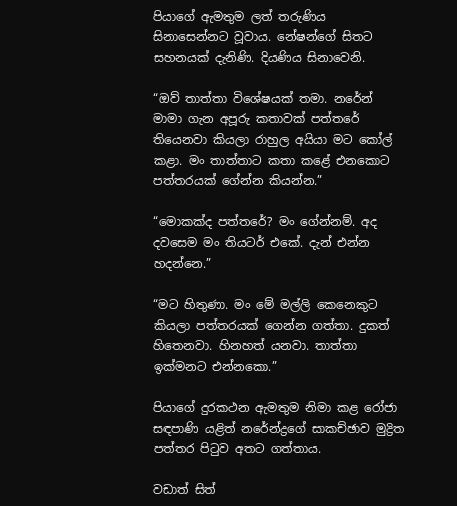පියාගේ ඇමතුම ලත් තරුණිය සිනාසෙන්නට වූවාය. නේෂන්ගේ සිතට සහනයක් දැනිණි. දියණිය සිනාවෙනි.

“ඔව් තාත්තා විශේෂයක් තමා. නරේන් මාමා ගැන අපූරු කතාවක් පත්තරේ තියෙනවා කියලා රාහුල අයියා මට කෝල් කළා. මං තාත්තාට කතා කළේ එනකොට පත්තරයක් ගේන්න කියන්න.”

“මොකක්ද පත්තරේ? මං ගේන්නම්. අද ද‍වසෙම මං තියටර් එකේ. දැන් එන්න හදන්නෙ.”

“මට හිතුණා. මං මේ මල්ලි කෙනෙකුට කියලා පත්තරයක් ගෙන්න ගත්තා. දුකත් හිතෙනවා. හිනහත් යනවා. තාත්තා ඉක්මනට එන්නකො.”

පියාගේ දුරකථන ඇමතුම නිමා කළ රෝජා සඳපාණි යළිත් නරේන්ද්‍රගේ සාකච්ඡාව මුද්‍රිත පත්තර පිටුව අතට ගත්තාය.

වඩාත් සිත්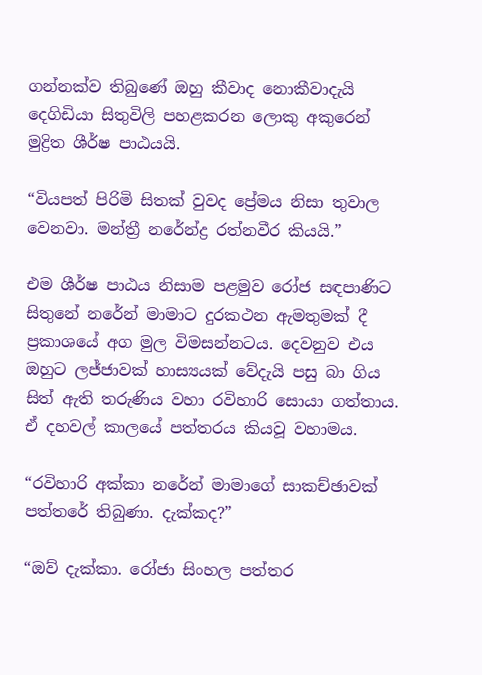ගන්නක්ව තිබුණේ ඔහු කීවාද නොකීවාදැයි දෙගිඩියා සිතුවිලි පහළකරන ලොකු අකුරෙන් මුද්‍රිත ශීර්ෂ පාඨයයි.

“වියපත් පිරිමි සිතක් වුවද ප්‍රේමය නිසා තුවාල වෙනවා. මන්ත්‍රී නරේන්ද්‍ර රත්නවීර කියයි.”

එම ශීර්ෂ පාඨය නිසාම පළමුව රෝජ සඳපාණිට සිතුනේ නරේන් මාමාට දුරකථන ඇමතුමක් දී ප්‍රකාශයේ අග මුල විමසන්නටය. දෙවනුව එය ඔහුට ලජ්ජාවක් හාස්‍යයක් වේදැයි පසු බා ගිය සිත් ඇති තරුණිය වහා රවිහාරි සොයා ගත්තාය. ඒ දහවල් කාලයේ පත්තරය කියවූ වහාමය.

“රවිහාරි අක්කා නරේන් මාමාගේ සාකච්ඡාවක් පත්තරේ තිබුණා. දැක්කද?”

“ඔව් දැක්කා. රෝජා සිංහල පත්තර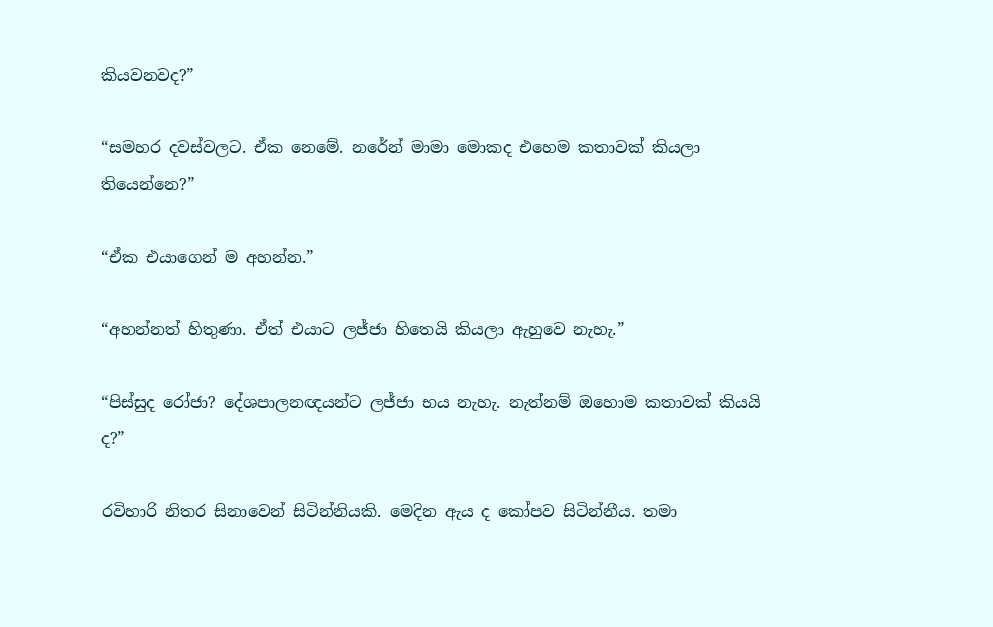කියවනවද?”

“සමහර දවස්වලට. ඒක නෙමේ. නරේන් මාමා මොකද එහෙම කතාවක් කියලා තියෙන්නෙ?”

“ඒක එයාගෙන් ම අහන්න.”

“අහන්නත් හිතුණා. ඒත් එයාට ලජ්ජා හිතෙයි කියලා ඇහුවෙ නැහැ.”

“පිස්සුද රෝජා? දේශපාලනඥයන්ට ලජ්ජා භය නැහැ. නැත්නම් ඔහොම කතාවක් කියයි ද?”

රවිහාරි නිතර සිනාවෙන් සිටින්නියකි. මෙදින ඇය ද කෝපව සිටින්නීය. තමා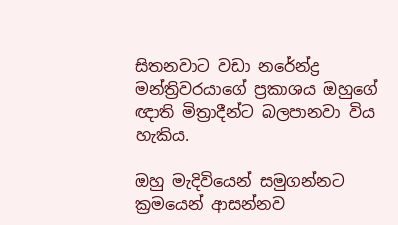සිතනවාට වඩා නරේන්ද්‍ර මන්ත්‍රිවරයාගේ ප්‍රකාශය ඔහුගේ ඥාති මිත්‍රාදීන්ට බලපානවා විය හැකිය.

ඔහු මැදිවියෙන් සමුගන්නට ක්‍රමයෙන් ආසන්නව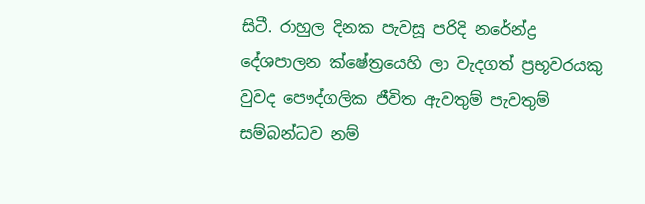සිටී. රාහුල දිනක පැවසූ පරිදි නරේන්ද්‍ර දේශපාලන ක්ෂේත්‍රයෙහි ලා වැදගත් ප්‍රභූවරයකු වුවද පෞද්ගලික ජීවිත ඇවතුම් පැවතුම් සම්බන්ධව නම්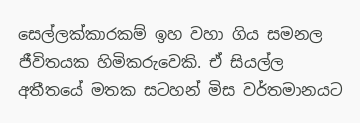සෙල්ලක්කාරකම් ඉහ වහා ගිය සමනල ජීවිතයක හිමිකරුවෙකි. ඒ සියල්ල අතීතයේ මතක සටහන් මිස වර්තමානයට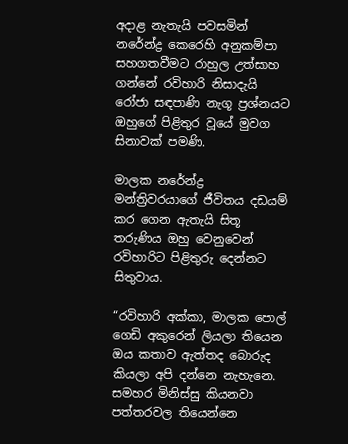අදාළ නැතැයි පවසමින් නරේන්ද්‍ර කෙරෙහි අනුකම්පා සහගතවීමට රාහුල උත්සාහ ගන්නේ රවිහාරි නිසාදැයි රෝජා සඳපාණි නැගූ ප්‍රශ්නයට ඔහුගේ පිළිතුර වූයේ මුවග සිනාවක් පමණි.

මාලක නරේන්ද්‍ර මන්ත්‍රිවරයාගේ ජීවිතය දඩයම් කර ගෙන ඇතැයි සිතූ තරුණිය ඔහු වෙනුවෙන් රවිහාරිට පිළිතුරු දෙන්නට සිතුවාය.

“රවිහාරි අක්කා, මාලක පොල් ගෙඩි අකුරෙන් ලියලා තියෙන ඔය කතාව ඇත්තද බොරුද කියලා අපි දන්නෙ නැහැනෙ. සමහර මිනිස්සු කියනවා පත්තරවල තියෙන්නෙ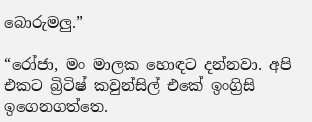බොරුමලු.”

“රෝජා, මං මාලක හොඳට දන්නවා. අපි එකට බ්‍රිටිෂ් කවුන්සිල් එකේ ඉංග්‍රිසි ඉගෙනගත්තෙ.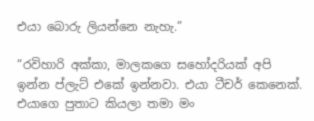එයා බොරු ලියන්නෙ නැහැ.”

“රවිහාරි අක්කා, මාලකගෙ සහෝදරියක් අපි ඉන්න ප්ලැට් එකේ ඉන්නවා. එයා ටීචර් කෙනෙක්. එයාගෙ පුතාට කියලා තමා මං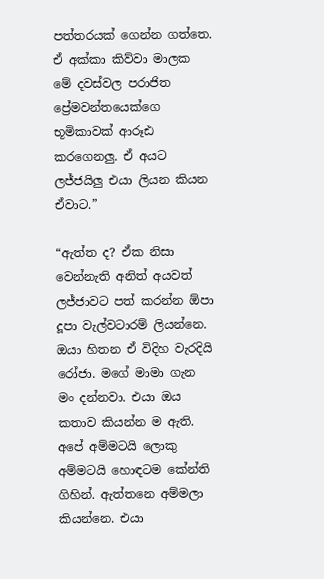පත්තරයක් ගෙන්න ගත්තෙ. ඒ අක්කා කිව්වා මාලක මේ දවස්වල පරාජිත ප්‍රේමවන්තයෙක්ගෙ භූමිකාවක් ආරූඪ කරගෙනලු. ඒ අයට ලජ්ජයිලු එයා ලියන කියන ඒවාට.”

“ඇත්ත ද? ඒක නිසා වෙන්නැති අනිත් අයවත් ලජ්ජාවට පත් කරන්න ඕපා දූපා වැල්වටාරම් ලියන්නෙ. ඔයා හිතන ඒ විදිහ වැරදියි රෝජා. මගේ මාමා ගැන මං දන්නවා. එයා ඔය කතාව කියන්න ම ඇති. අපේ අම්මටයි ලොකු අම්මටයි හොඳටම කේන්ති ගිහින්. ඇත්තනෙ අම්මලා කියන්නෙ. එයා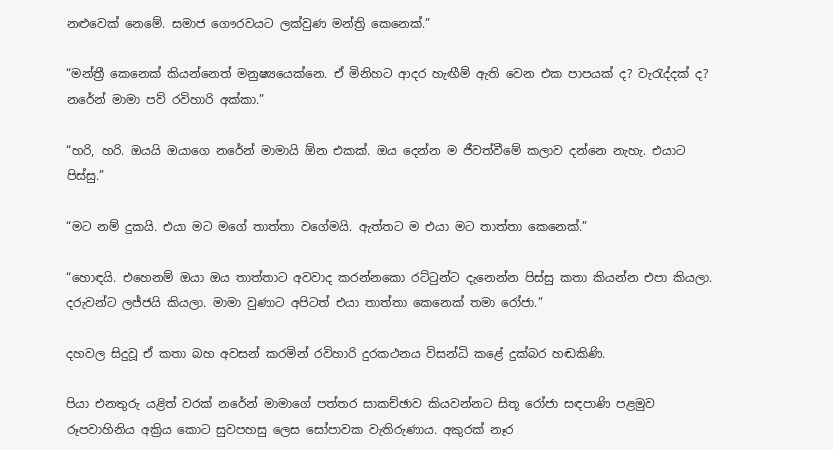නළුවෙක් නෙමේ. සමාජ ගෞරවයට ලක්වුණ මන්ත්‍රි කෙනෙක්.”

“මන්ත්‍රී කෙනෙක් කියන්නෙත් මනුෂ්‍යයෙක්නෙ. ඒ මිනිහට ආදර හැඟීම් ඇති‍ වෙන එක පාපයක් ද? වැරැද්දක් ද? නරේන් මාමා පව් රවිහාරි අක්කා.”

“හරි, හරි. ඔයයි ඔයාගෙ න‍රේන් මාමායි ඕන එකක්. ඔය දෙන්න ම ජීවත්වීමේ කලාව දන්නෙ නැහැ. එයාට පිස්සු.”

“මට නම් දුකයි. එයා මට මගේ තාත්තා වගේමයි. ඇත්තට ම එයා මට තාත්තා කෙනෙක්.”

“හොඳයි. එහෙනම් ඔයා ඔය තාත්තාට අවවාද කරන්නකො රට්ටුන්ට දැනෙන්න පිස්සු කතා කියන්න එපා කියලා. දරුවන්ට ලජ්ජයි කියලා. මාමා වුණාට අපිටත් එයා තාත්තා කෙනෙක් තමා රෝජා.”

දහවල සිදුවූ ඒ කතා බහ අවසන් කරමින් රවිහාරි දුරකථනය විසන්ධි කළේ දුක්බර හඬකිණි.

පියා එනතුරු යළිත් වරක් නරේන් මාමාගේ පත්තර සාකච්ඡාව කියවන්නට සිතූ රෝජා සඳපාණි පළමුව රූපවාහිනිය අක්‍රිය කොට සුවපහසු ලෙස සෝපාවක වැතිරුණාය. අකුරක් නෑර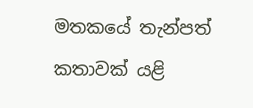මතකයේ තැන්පත් කතාවක් යළි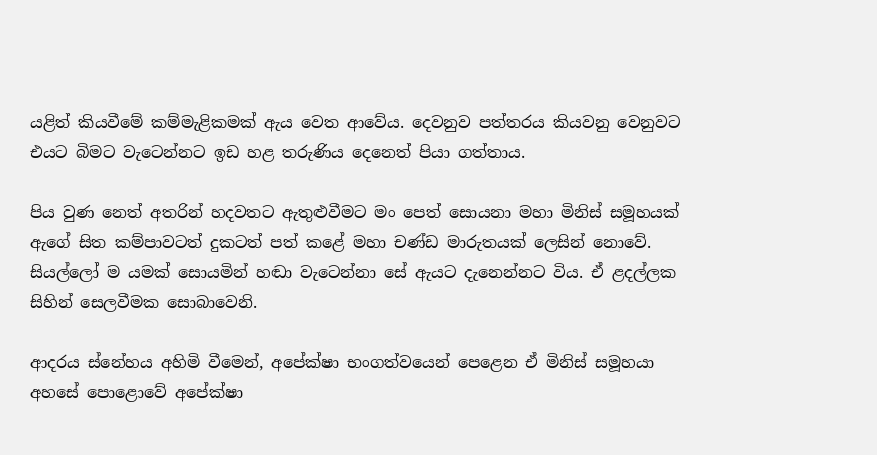යළිත් කියවීමේ කම්මැළිකමක් ඇය වෙත ආවේය. දෙවනුව පත්තරය කියවනු වෙනුවට එයට බිමට වැටෙන්නට ඉඩ හළ තරුණිය දෙනෙත් පියා ගත්තාය.

පිය වුණ නෙත් අතරින් හදවතට ඇතුළුවීමට මං පෙත් සොයනා මහා මිනිස් සමූහයක් ඇගේ සිත කම්පාවටත් දුකටත් පත් කළේ මහා චණ්ඩ මාරුතයක් ලෙසින් නොවේ. සියල්ලෝ ම යමක් සොයමින් හඬා වැටෙන්නා සේ ඇයට දැනෙන්නට විය. ඒ ළදල්ලක සිහින් සෙලවීමක සොබාවෙනි.

ආදරය ස්නේහය අහිමි වීමෙන්, අපේක්ෂා භංගත්වයෙන් පෙළෙන ඒ මිනිස් සමූහයා අහසේ පොළොවේ අපේක්ෂා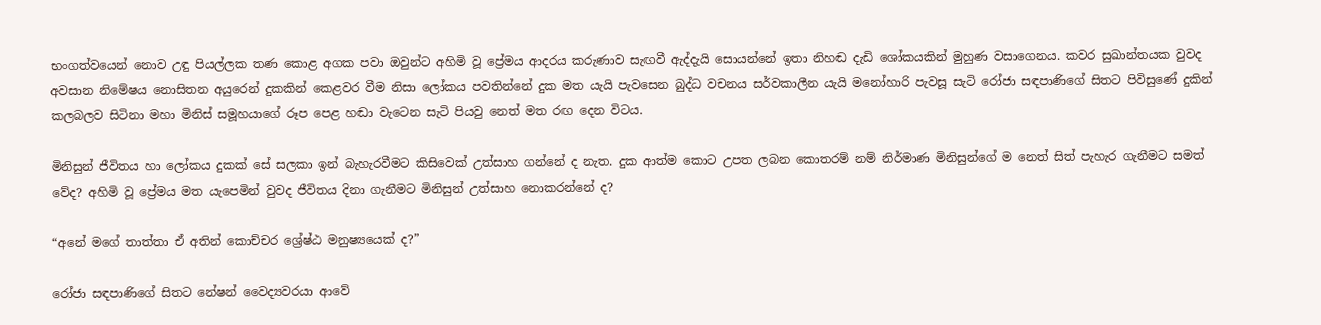භංගත්වයෙන් නොව උඳු පියල්ලක තණ කොළ අගක පවා ඔවුන්ට අහිමි වූ ප්‍රේමය ආදරය කරුණාව සැඟවී ඇද්දැයි සොයන්නේ ඉතා නිහඬ දැඩි ශෝකයකින් මුහුණ වසාගෙනය. කවර සුඛාන්තයක වුවද අවසාන නිමේෂය නොසිතන අයුරෙන් දුකකින් කෙළවර වීම නිසා ලෝකය පවතින්නේ දුක මත යැයි පැවසෙන බුද්ධ වචනය සර්වකාලීන යැයි මනෝහාරි පැවසූ සැටි රෝජා සඳපාණිගේ සිතට පිවිසුණේ දුකින් කලබලව සිටිනා මහා මිනිස් සමූහයාගේ රූප පෙළ හඬා වැටෙන සැටි පියවු නෙත් මත රඟ දෙන විටය.

මිනිසුන් ජීවිතය හා ලෝකය දුකක් සේ සලකා ඉන් බැහැරවීමට කිසිවෙක් උත්සාහ ගන්නේ ද නැත. දුක ආත්ම කොට උපත ලබන කොතරම් නම් නිර්මාණ මිනිසුන්ගේ ම නෙත් සිත් පැහැර ගැනීමට සමත් වේද? අහිමි වූ ප්‍රේමය මත යැපෙමින් වුවද ජීවිතය දිනා ගැනීමට මිනිසුන් උත්සාහ නොකරන්නේ ද?

“අනේ මගේ තාත්තා ඒ අතින් කොච්චර ශ්‍රේෂ්ඨ මනුෂ්‍යයෙක් ද?”

රෝජා සඳපාණිගේ සිතට නේෂන් වෛද්‍යවරයා ආවේ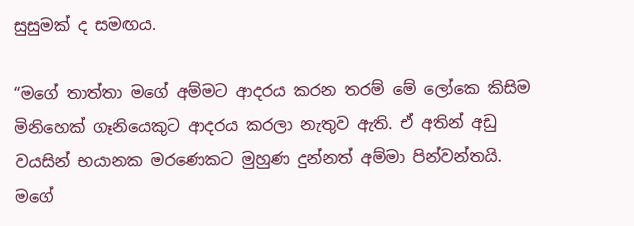සුසුමක් ද සමඟය.

“මගේ තාත්තා මගේ අම්මට ආදරය කරන තරම් මේ ලෝකෙ කිසිම මිනිහෙක් ගෑනියෙකුට ආදරය කරලා නැතුව ඇති. ඒ අතින් අඩු වයසින් භයානක මරණෙකට මුහුණ දුන්නත් අම්මා පින්වන්තයි. මගේ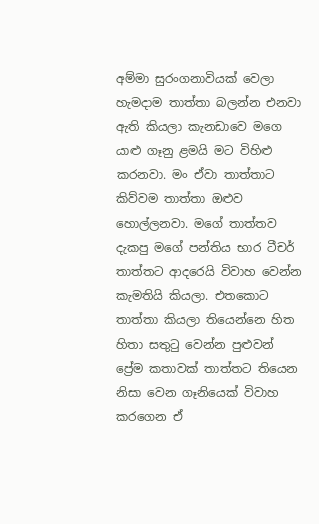අම්මා සුරංගනාවියක් වෙලා හැමදාම තාත්තා බලන්න එනවා ඇති කියලා කැනඩාවෙ මගෙ යාළු ගෑනු ළමයි මට විහිළු කරනවා. මං ඒවා තාත්තාට කිව්වම තාත්තා ඔළුව හොල්ලනවා. මගේ තාත්තව දැකපු මගේ පන්තිය භාර ටීචර් තාත්තට ආදරෙයි විවාහ වෙන්න කැමතියි කියලා. එතකොට තාත්තා කියලා තියෙන්නෙ හිත හිතා සතුටු වෙන්න පුළුවන් ප්‍රේම කතාවක් තාත්තට තියෙන නිසා වෙන ගෑනියෙක් විවාහ කරගෙන ඒ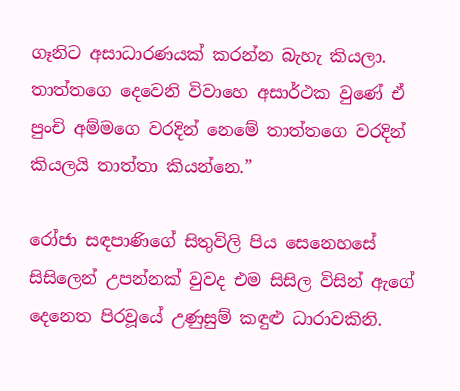ගෑනිට අසාධාරණයක් කරන්න බැහැ කියලා. තාත්තගෙ දෙවෙනි විවාහෙ අසාර්ථක වුණේ ඒ පුංචි අම්මගෙ වරදින් නෙමේ තාත්තගෙ වරදින් කියලයි තාත්තා කියන්නෙ.”

රෝජා සඳපාණිගේ සිතුවිලි පිය සෙනෙහසේ සිසිලෙන් උපන්නක් වුවද එම සිසිල විසින් ඇගේ දෙනෙත පිරවූයේ උණුසුම් කඳුළු ධාරාවකිනි.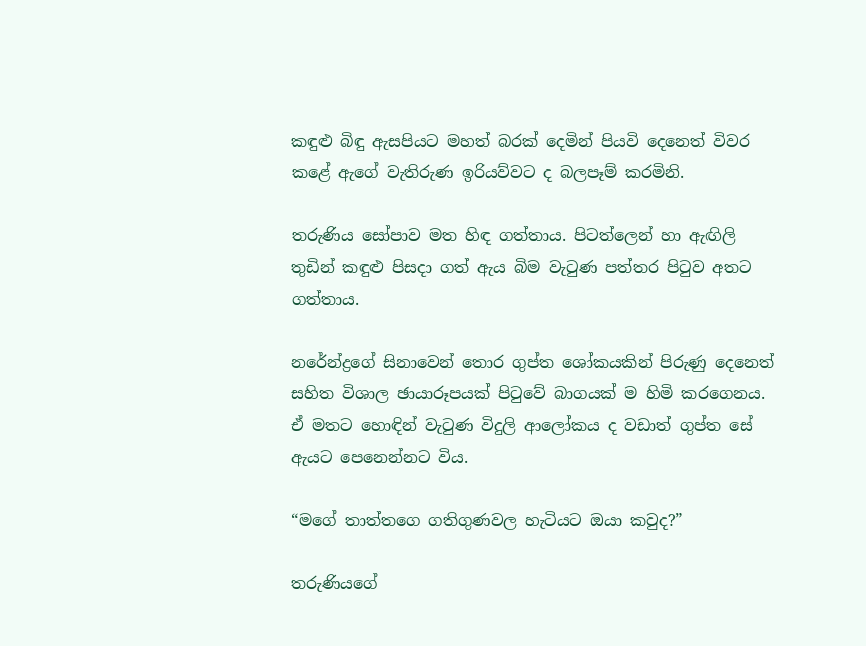කඳුළු බිඳු ඇසපියට මහත් බරක් දෙමින් පියවි දෙනෙත් විවර කළේ ඇගේ වැතිරුණ ඉරියව්වට ද බලපෑම් කරමිනි.

තරුණිය සෝපාව මත හිඳ ගත්තාය. පිටත්ලෙන් හා ඇඟිලි තුඩින් කඳුළු පිසදා ගත් ඇය බිම වැටුණ පත්තර පිටුව අතට ගත්තාය.

නරේන්ද්‍රගේ සිනාවෙන් ‍තොර ගුප්ත ශෝකයකින් පිරුණු දෙනෙත් සහිත විශාල ඡායාරූපයක් පිටුවේ බාගයක් ම හිමි කරගෙනය. ඒ මතට හොඳින් වැටුණ විදුලි ආ‍‍ලෝකය ද වඩාත් ගුප්ත සේ ඇයට පෙනෙන්නට විය.

“මගේ තාත්තගෙ ගතිගුණවල හැටියට ඔයා කවුද?”

තරුණියගේ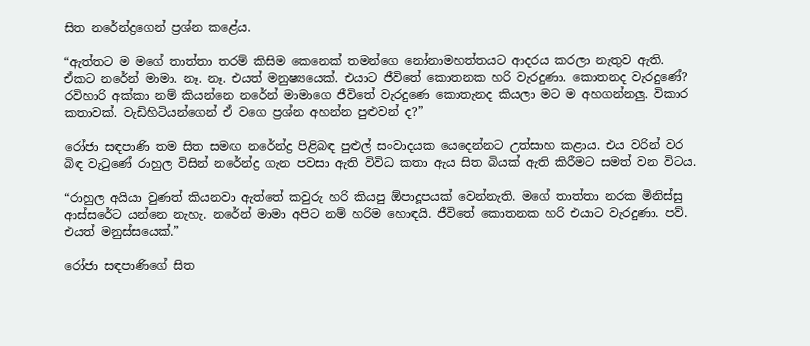සිත නරේන්ද්‍රගෙන් ප්‍රශ්න කළේය.

“ඇත්තට ම මගේ තාත්තා තරම් කිසිම කෙනෙක් තමන්ගෙ නෝනාමහත්තයට ආදරය කරලා නැතුව ඇති. ඒකට නරේන් මාමා. නෑ. නෑ. එයත් මනුෂ්‍යයෙක්. එයාට ජීවිතේ කොතනක හරි වැරදුණා. කොතනද වැරදුණේ? රවිහාරි අක්කා නම් කියන්නෙ නරේන් මාමාගෙ ජීවිතේ වැරදුණෙ කොතැනද කියලා මට ම අහගන්නලු. විකාර කතාවක්. වැඩිහිටියන්ගෙන් ඒ වගෙ ප්‍රශ්න අහන්න පුළුවන් ද?”

රෝජා සඳපාණි තම සිත සමඟ නරේන්ද්‍ර පිළිබඳ පුළුල් සංවාදයක යෙදෙන්නට උත්සාහ කළාය. එය වරින් වර බිඳ වැටුණේ රාහුල විසින් නරේන්ද්‍ර ගැන පවසා ඇති විවිධ කතා ඇය සිත බියක් ඇති කිරීමට සමත් වන විටය.

“රාහුල අයියා වුණත් කියනවා ඇත්තේ කවුරු හරි කියපු ඕපාදූපයක් වෙන්නැති. මගේ තාත්තා නරක මිනිස්සු ආස්සරේට යන්නෙ නැහැ. නරේන් මාමා අපිට නම් හරිම හොඳයි. ජීවිතේ කොතනක හරි එයාට වැරදුණා. පව්. එයත් මනුස්සයෙක්.”

රෝජා සඳපාණිගේ සිත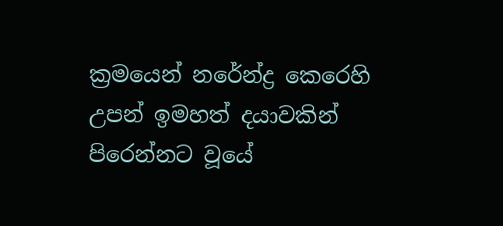ක්‍රමයෙන් නරේන්ද්‍ර කෙරෙහි උපන් ඉමහත් දයාවකින් පිරෙන්නට වූයේ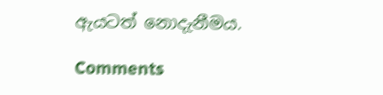ඇයටත් නොදැනීමය.

Comments